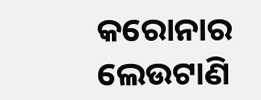କରୋନାର ଲେଉଟାଣି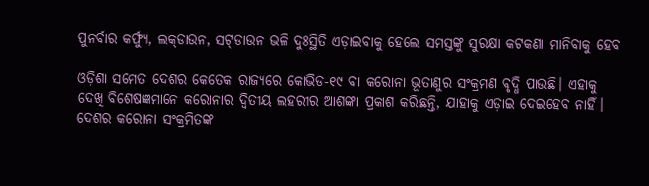ପୁନର୍ବାର କର୍ଫ୍ୟୁ, ଲକ୍‌ଡାଉନ, ସଟ୍‌ଡାଉନ ଭଳି ଦୁଃସ୍ଥିତି ଏଡ଼ାଇବାକୁ ହେଲେ ସମସ୍ତଙ୍କୁ ସୁରକ୍ଷା କଟକଣା ମାନିବାକୁ ହେବ

ଓଡ଼ିଶା ସମେତ ଦେଶର କେତେକ ରାଜ୍ୟରେ କୋଭିଡ-୧୯ ବା କରୋନା ଭୂତାଣୁର ସଂକ୍ରମଣ ବୃଦ୍ଧି ପାଉଛି। ଏହାକୁ ଦେଖି ବିଶେଷଜ୍ଞମାନେ କରୋନାର ଦ୍ବିତୀୟ ଲହରୀର ଆଶଙ୍କା ପ୍ରକାଶ କରିଛନ୍ତି, ଯାହାକୁ ଏଡ଼ାଇ ଦେଇହେବ ନାହିଁ। ଦେଶର କରୋନା ସଂକ୍ରମିତଙ୍କ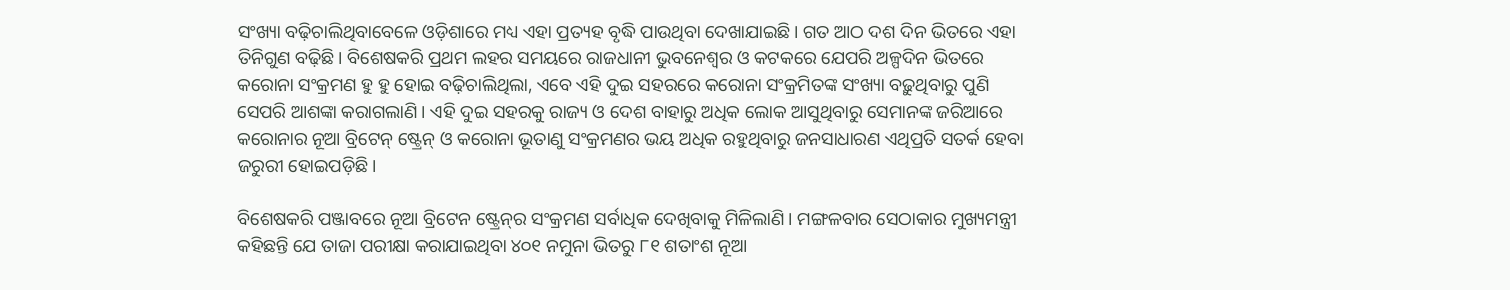ସଂଖ୍ୟା ବଢ଼ିଚାଲିଥିବାବେଳେ ଓଡ଼ିଶାରେ ମଧ୍ୟ ଏହା ପ୍ରତ୍ୟହ ବୃଦ୍ଧି ପାଉଥିବା ଦେଖାଯାଇଛି। ଗତ ଆଠ ଦଶ ଦିନ ଭିତରେ ଏହା ତିନିଗୁଣ ବଢ଼ିଛି। ବିଶେଷକରି ପ୍ରଥମ ଲହର ସମୟରେ ରାଜଧାନୀ ଭୁବନେଶ୍ବର ଓ କଟକରେ ଯେପରି ଅଳ୍ପଦିନ ଭିତରେ କରୋନା ସଂକ୍ରମଣ ହୁ ହୁ ହୋଇ ବଢ଼ିଚାଲିଥିଲା, ଏବେ ଏହି ଦୁଇ ସହରରେ କରୋନା ସଂକ୍ରମିତଙ୍କ ସଂଖ୍ୟା ବଢ଼ୁଥିବାରୁ ପୁଣି ସେପରି ଆଶଙ୍କା କରାଗଲାଣି। ଏହି ଦୁଇ ସହରକୁ ରାଜ୍ୟ ଓ ଦେଶ ବାହାରୁ ଅଧିକ ଲୋକ ଆସୁଥିବାରୁ ସେମାନଙ୍କ ଜରିଆରେ କରୋନାର ନୂଆ ବ୍ରିଟେନ୍‌ ଷ୍ଟ୍ରେନ୍‌ ଓ କରୋନା ଭୂତାଣୁ ସଂକ୍ରମଣର ଭୟ ଅଧିକ ରହୁଥିବାରୁ ଜନସାଧାରଣ ଏଥିପ୍ରତି ସତର୍କ ହେବା ଜରୁରୀ ହୋଇପଡ଼ିଛି।

ବିଶେଷକରି ପଞ୍ଜାବରେ ନୂଆ ବ୍ରିଟେନ ଷ୍ଟ୍ରେନ୍‌ର ସଂକ୍ରମଣ ସର୍ବାଧିକ ଦେଖିବାକୁ ମିଳିଲାଣି। ମଙ୍ଗଳବାର ସେଠାକାର ମୁଖ୍ୟମନ୍ତ୍ରୀ କହିଛନ୍ତି ଯେ ତାଜା ପରୀକ୍ଷା କରାଯାଇଥିବା ୪୦୧ ନମୁନା ଭିତରୁ ୮୧ ଶତାଂଶ ନୂଆ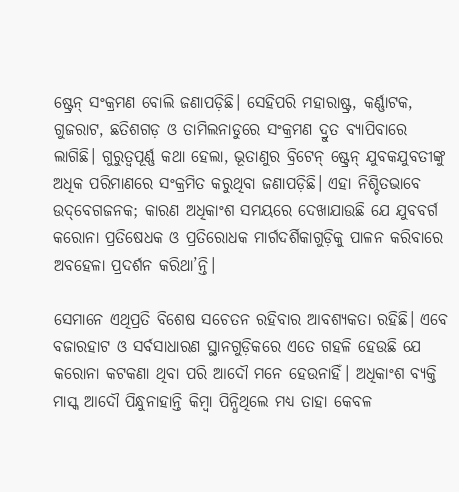ଷ୍ଟ୍ରେନ୍‌ ସଂକ୍ରମଣ ବୋଲି ଜଣାପଡ଼ିଛି। ସେହିପରି ମହାରାଷ୍ଟ୍ର, କର୍ଣ୍ଣାଟକ, ଗୁଜରାଟ, ଛତିଶଗଡ଼ ଓ ତାମିଲନାଡୁରେ ସଂକ୍ରମଣ ଦ୍ରୁତ ବ୍ୟାପିବାରେ ଲାଗିଛି। ଗୁରୁତ୍ବପୂର୍ଣ୍ଣ କଥା ହେଲା, ଭୂତାଣୁର ବ୍ରିଟେନ୍‌ ଷ୍ଟ୍ରେନ୍‌ ଯୁବକଯୁବତୀଙ୍କୁ ଅଧିକ ପରିମାଣରେ ସଂକ୍ରମିତ କରୁଥିବା ଜଣାପଡ଼ିଛି। ଏହା ନିଶ୍ଚିତଭାବେ ଉଦ୍‌ବେଗଜନକ; କାରଣ ଅଧିକାଂଶ ସମୟରେ ଦେଖାଯାଉଛି ଯେ ଯୁବବର୍ଗ କରୋନା ପ୍ରତିଷେଧକ ଓ ପ୍ରତିରୋଧକ ମାର୍ଗଦର୍ଶିକାଗୁଡ଼ିକୁ ପାଳନ କରିବାରେ ଅବହେଳା ପ୍ରଦର୍ଶନ କରିଥା’ନ୍ତି।

ସେମାନେ ଏଥିପ୍ରତି ବିଶେଷ ସଚେତନ ରହିବାର ଆବଶ୍ୟକତା ରହିଛି। ଏବେ ବଜାରହାଟ ଓ ସର୍ବସାଧାରଣ ସ୍ଥାନଗୁଡ଼ିକରେ ଏତେ ଗହଳି ହେଉଛି ଯେ କରୋନା କଟକଣା ଥିବା ପରି ଆଦୌ ମନେ ହେଉନାହିଁ। ଅଧିକାଂଶ ବ୍ୟକ୍ତି ମାସ୍କ ଆଦୌ ପିନ୍ଧୁନାହାନ୍ତି କିମ୍ବା ପିନ୍ଧିଥିଲେ ମଧ୍ୟ ତାହା କେବଳ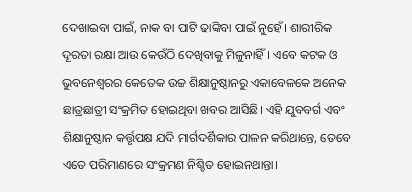ଦେଖାଇବା ପାଇଁ, ନାକ ବା ପାଟି ଢାଙ୍କିବା ପାଇଁ ନୁହେଁ। ଶାରୀରିକ ଦୂରତା ରକ୍ଷା ଆଉ କେଉଁଠି ଦେଖିବାକୁ ମିଳୁନାହିଁ। ଏବେ କଟକ ଓ ଭୁବନେଶ୍ବରର କେତେକ ଉଚ୍ଚ ଶିକ୍ଷାନୁଷ୍ଠାନରୁ ଏକାବେଳକେ ଅନେକ ଛାତ୍ରଛାତ୍ରୀ ସଂକ୍ରମିତ ହୋଇଥିବା ଖବର ଆସିଛି। ଏହି ଯୁବବର୍ଗ ଏବଂ ଶିକ୍ଷାନୁଷ୍ଠାନ କର୍ତ୍ତୃପକ୍ଷ ଯଦି ମାର୍ଗଦର୍ଶିକାର ପାଳନ କରିଥାନ୍ତେ, ତେବେ ଏତେ ପରିମାଣରେ ସଂକ୍ରମଣ ନିଶ୍ଚିତ ହୋଇନଥାନ୍ତା।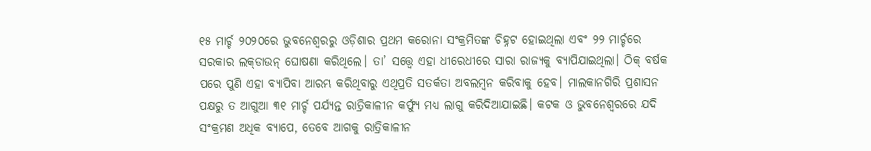୧୫ ମାର୍ଚ୍ଚ ୨୦୨୦ରେ ଭୁବନେଶ୍ବରରୁ ଓଡ଼ିଶାର ପ୍ରଥମ କରୋନା ସଂକ୍ରମିତଙ୍କ ଚିହ୍ନଟ ହୋଇଥିଲା ଏବଂ ୨୨ ମାର୍ଚ୍ଚରେ ସରକାର ଲକ୍‌ଡାଉନ୍ ଘୋଷଣା କରିଥିଲେ। ତା’ ସତ୍ତ୍ବେ ଏହା ଧୀରେଧୀରେ ସାରା ରାଜ୍ୟକୁ ବ୍ୟାପିଯାଇଥିଲା। ଠିକ୍‌ ବର୍ଷକ ପରେ ପୁଣି ଏହା ବ୍ୟାପିବା ଆରମ୍ଭ କରିଥିବାରୁ ଏଥିପ୍ରତି ସତର୍କତା ଅବଲମ୍ବନ କରିବାକୁ ହେବ। ମାଲକାନଗିରି ପ୍ରଶାସନ ପକ୍ଷରୁ ତ ଆଗୁଆ ୩୧ ମାର୍ଚ୍ଚ ପର୍ଯ୍ୟନ୍ତ ରାତ୍ରିକାଳୀନ କର୍ଫ୍ୟୁ ମଧ୍ୟ ଲାଗୁ କରିଦିଆଯାଇଛି। କଟକ ଓ ଭୁବନେଶ୍ବରରେ ଯଦି ସଂକ୍ରମଣ ଅଧିକ ବ୍ୟାପେ, ତେବେ ଆଗକୁ ରାତ୍ରିକାଳୀନ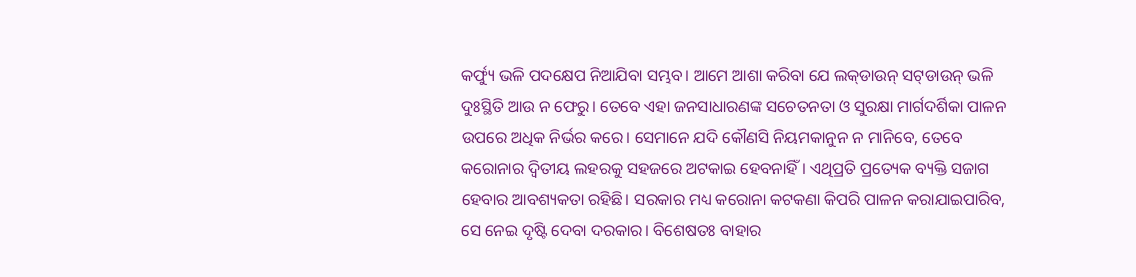କର୍ଫ୍ୟୁ ଭଳି ପଦକ୍ଷେପ ନିଆଯିବା ସମ୍ଭବ। ଆମେ ଆଶା କରିବା ଯେ ଲକ୍‌ଡାଉନ୍ ସଟ୍‌ଡାଉନ୍ ଭଳି ଦୁଃସ୍ଥିତି ଆଉ ନ ଫେରୁ। ତେବେ ଏହା ଜନସାଧାରଣଙ୍କ ସଚେତନତା ଓ ସୁରକ୍ଷା ମାର୍ଗଦର୍ଶିକା ପାଳନ ଉପରେ ଅଧିକ ନିର୍ଭର କରେ। ସେମାନେ ଯଦି କୌଣସି ନିୟମକାନୁନ ନ ମାନିବେ, ତେବେ କରୋନାର ଦ୍ବିତୀୟ ଲହରକୁ ସହଜରେ ଅଟକାଇ ହେବନାହିଁ। ଏଥିପ୍ରତି ପ୍ରତ୍ୟେକ ବ୍ୟକ୍ତି ସଜାଗ ହେବାର ଆବଶ୍ୟକତା ରହିଛି। ସରକାର ମଧ୍ୟ କରୋନା କଟକଣା କିପରି ପାଳନ କରାଯାଇପାରିବ, ସେ ନେଇ ଦୃଷ୍ଟି ଦେବା ଦରକାର। ବିଶେଷତଃ ବାହାର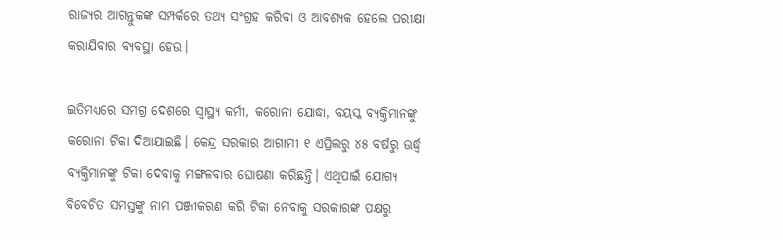ରାଜ୍ୟର ଆଗନ୍ତୁକଙ୍କ ସମ୍ପର୍କରେ ତଥ୍ୟ ସଂଗ୍ରହ କରିବା ଓ ଆବଶ୍ୟକ ହେଲେ ପରୀକ୍ଷା କରାଯିବାର ବ୍ୟବସ୍ଥା ହେଉ।

ଇତିମଧ୍ୟରେ ସମଗ୍ର ଦେଶରେ ସ୍ବାସ୍ଥ୍ୟ କର୍ମୀ, କରୋନା ଯୋଦ୍ଧା, ବୟସ୍କ ବ୍ୟକ୍ତିମାନଙ୍କୁ କରୋନା ଟିକା ଦିଆଯାଇଛି। କେନ୍ଦ୍ର ସରକାର ଆଗାମୀ ୧ ଏପ୍ରିଲରୁ ୪୫ ବର୍ଷରୁ ଊର୍ଦ୍ଧ୍ବ ବ୍ୟକ୍ତିମାନଙ୍କୁ ଟିକା ଦେବାକୁ ମଙ୍ଗଳବାର ଘୋଷଣା କରିଛନ୍ତି। ଏଥିପାଇଁ ଯୋଗ୍ୟ ବିବେଚିତ ସମସ୍ତଙ୍କୁ ନାମ ପଞ୍ଜୀକରଣ କରି ଟିକା ନେବାକୁ ସରକାରଙ୍କ ପକ୍ଷରୁ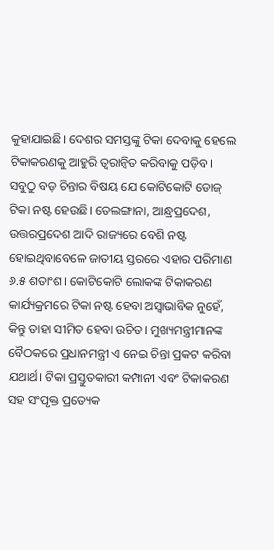କୁହାଯାଇଛି। ଦେଶର ସମସ୍ତଙ୍କୁ ଟିକା ଦେବାକୁ ହେଲେ ଟିକାକରଣକୁ ଆହୁରି ତ୍ବରାନ୍ବିତ କରିବାକୁ ପଡ଼ିବ। ସବୁଠୁ ବଡ଼ ଚିନ୍ତାର ବିଷୟ ଯେ କୋଟିକୋଟି ଡୋଜ୍‌ ଟିକା ନଷ୍ଟ ହେଉଛି। ତେଲଙ୍ଗାନା, ଆନ୍ଧ୍ରପ୍ରଦେଶ, ଉତ୍ତରପ୍ରଦେଶ ଆଦି ରାଜ୍ୟରେ ବେଶି ନଷ୍ଟ ହୋଇଥିବାବେଳେ ଜାତୀୟ ସ୍ତରରେ ଏହାର ପରିମାଣ ୬.୫ ଶତାଂଶ। କୋଟିକୋଟି ଲୋକଙ୍କ ଟିକାକରଣ କାର୍ଯ୍ୟକ୍ରମରେ ଟିକା ନଷ୍ଟ ହେବା ଅସ୍ବାଭାବିକ ନୁହେଁ, କିନ୍ତୁ ତାହା ସୀମିତ ହେବା ଉଚିତ। ମୁଖ୍ୟମନ୍ତ୍ରୀମାନଙ୍କ ବୈଠକରେ ପ୍ରଧାନମନ୍ତ୍ରୀ ଏ ନେଇ ଚିନ୍ତା ପ୍ରକଟ କରିବା ଯଥାର୍ଥ। ଟିକା ପ୍ରସ୍ତୁତକାରୀ କମ୍ପାନୀ ଏବଂ ଟିକାକରଣ ସହ ସଂପୃକ୍ତ ପ୍ରତ୍ୟେକ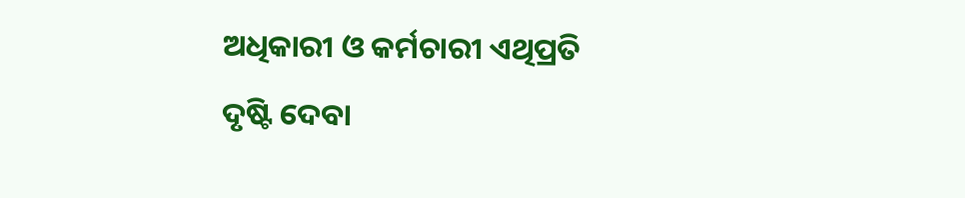ଅଧିକାରୀ ଓ କର୍ମଚାରୀ ଏଥିପ୍ରତି ଦୃଷ୍ଟି ଦେବା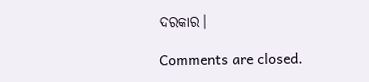ଦରକାର।

Comments are closed.